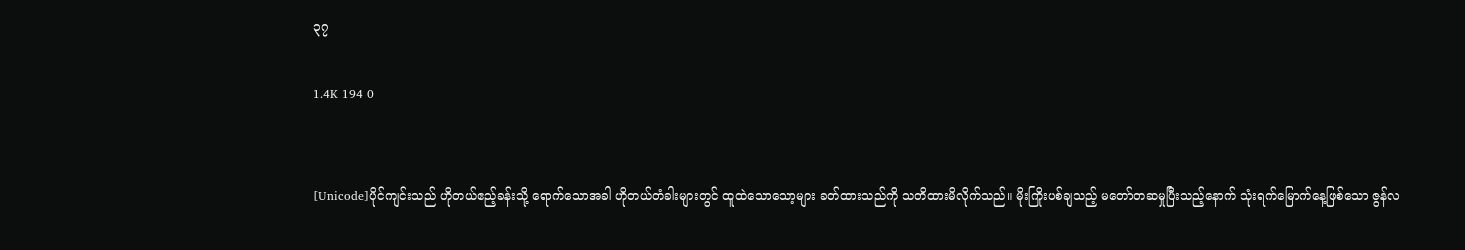၃၇

1.4K 194 0


[Unicode]ပိုင်ကျင်းသည် ဟိုတယ်ဧည့်ခန်း‌သို့ ရောက်သောအခါ ဟိုတယ်တံခါးများတွင် ထူထဲသောသော့များ ခတ်ထားသည်ကို သတိထားမိလိုက်သည်။ မိုးကြိုးပစ်ချသည့် မတော်တဆမှုပြီးသည့်နောက် သုံးရက်မြောက်နေ့ဖြစ်သော ဇွန်လ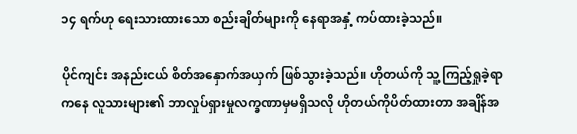၁၄ ရက်ဟု ရေးသားထားသော စည်းချိတ်များကို နေရာအနှံ့ ကပ်ထားခဲ့သည်။

ပိုင်ကျင်း အနည်းငယ် စိတ်အနှောက်အယှက် ဖြစ်သွားခဲ့သည်။ ဟိုတယ်ကို သူ့ကြည့်ရှုခဲ့ရာကနေ လူသားများ၏ ဘာလှုပ်ရှားမှုလက္ခဏာမှမရှိသလို ဟိုတယ်ကိုပိတ်ထားတာ အချိန်အ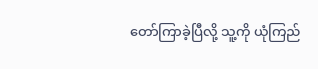တော်ကြာခဲ့ပြီလို့ သူ့ကို ယုံကြည်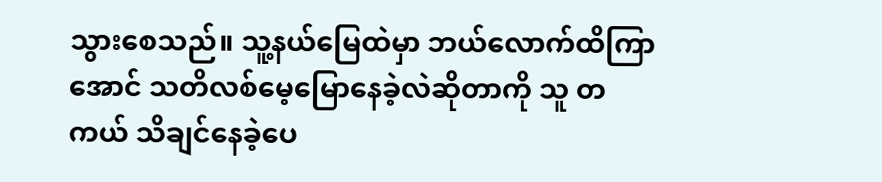သွားစေသည်။ သူ့နယ်မြေထဲမှာ ဘယ်လောက်ထိကြာအောင် သတိလစ်မေ့မြောနေခဲ့လဲဆိုတာကို သူ တကယ် သိချင်နေခဲ့ပေ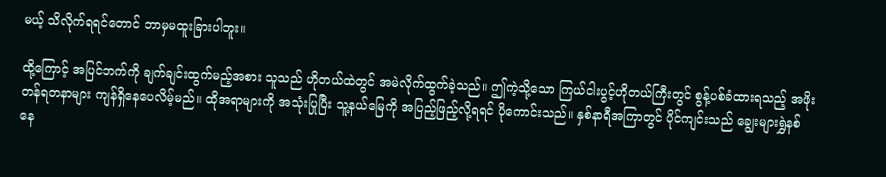မယ့် သိလိုက်ရရင်တောင် ဘာမှမထူးခြားပါဘူး။

ထို့ကြောင့် အပြင်ဘက်ကို ချက်ချင်းထွက်မည့်အစား သူသည် ဟိုတယ်ထဲတွင် အမဲလိုက်ထွက်ခဲ့သည်။ ဤကဲ့သို့သော ကြယ်ငါးပွင့်ဟိုတယ်ကြီးတွင် စွန့်ပစ်ခံထားရသည့် အဖိုးတန်ရတနာများ ကျန်ရှိနေပေလိမ့်မည်။ ထိုအရာများကို အသုံးပြုပြီး သူ့နယ်မြေကို အပြည့်ဖြည့်လို့ရရင် ပိုကောင်းသည်။ နှစ်နာရီအကြာတွင် ပိုင်ကျင်းသည် ချွေးများရွှဲနစ်နေ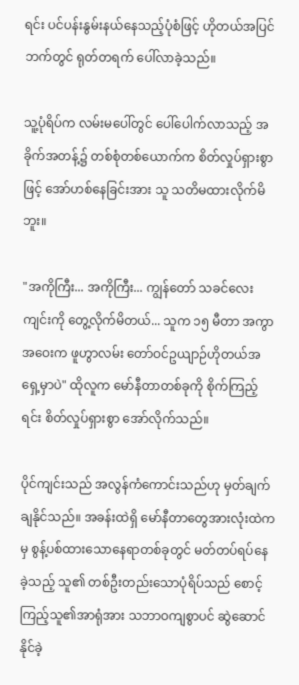ရင်း ပင်ပန်းနွမ်းနယ်နေသည့်ပုံစံဖြင့် ဟိုတယ်အပြင်ဘက်တွင် ရုတ်တရက် ပေါ်လာခဲ့သည်။

သူ့ပုံရိပ်က လမ်းမပေါ်တွင် ပေါ်ပေါက်လာသည့် အခိုက်အတန့်၌ တစ်စုံတစ်ယောက်က စိတ်လှုပ်ရှားစွာဖြင့် အော်ဟစ်နေခြင်းအား သူ သတိမထားလိုက်မိဘူး။

"အကိုကြီး... အကိုကြီး... ကျွန်တော် သခင်လေးကျင်းကို တွေ့လိုက်မိတယ်... သူက ၁၅ မီတာ အကွာအဝေးက ဖူဟွာလမ်း တော်ဝင်ဥယျာဉ်ဟိုတယ်အရှေ့မှာပဲ" ထိုလူက မော်နီတာတစ်ခုကို စိုက်ကြည့်ရင်း စိတ်လှုပ်ရှားစွာ အော်လိုက်သည်။

ပိုင်ကျင်းသည် အလွန်ကံကောင်းသည်ဟု မှတ်ချက်ချနိုင်သည်။ အခန်းထဲရှိ မော်နီတာတွေအားလုံးထဲကမှ စွန့်ပစ်ထားသောနေရာတစ်ခုတွင် မတ်တပ်ရပ်နေခဲ့သည့် သူ၏ တစ်ဦးတည်းသောပုံရိပ်သည် စောင့်ကြည့်သူ၏အာရုံအား သဘာဝကျစွာပင် ဆွဲဆောင်နိုင်ခဲ့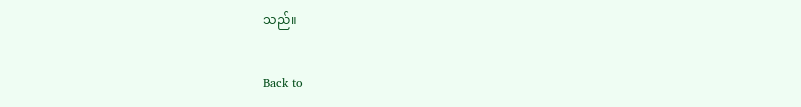သည်။

Back to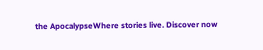the ApocalypseWhere stories live. Discover now